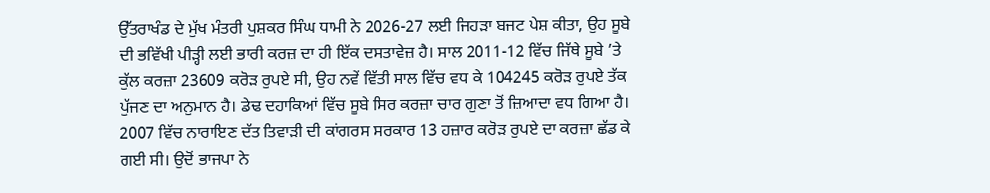ਉੱਤਰਾਖੰਡ ਦੇ ਮੁੱਖ ਮੰਤਰੀ ਪੁਸ਼ਕਰ ਸਿੰਘ ਧਾਮੀ ਨੇ 2026-27 ਲਈ ਜਿਹੜਾ ਬਜਟ ਪੇਸ਼ ਕੀਤਾ, ਉਹ ਸੂਬੇ ਦੀ ਭਵਿੱਖੀ ਪੀੜ੍ਹੀ ਲਈ ਭਾਰੀ ਕਰਜ਼ ਦਾ ਹੀ ਇੱਕ ਦਸਤਾਵੇਜ਼ ਹੈ। ਸਾਲ 2011-12 ਵਿੱਚ ਜਿੱਥੇ ਸੂਬੇ ’ਤੇ ਕੁੱਲ ਕਰਜ਼ਾ 23609 ਕਰੋੜ ਰੁਪਏ ਸੀ, ਉਹ ਨਵੇਂ ਵਿੱਤੀ ਸਾਲ ਵਿੱਚ ਵਧ ਕੇ 104245 ਕਰੋੜ ਰੁਪਏ ਤੱਕ ਪੁੱਜਣ ਦਾ ਅਨੁਮਾਨ ਹੈ। ਡੇਢ ਦਹਾਕਿਆਂ ਵਿੱਚ ਸੂਬੇ ਸਿਰ ਕਰਜ਼ਾ ਚਾਰ ਗੁਣਾ ਤੋਂ ਜ਼ਿਆਦਾ ਵਧ ਗਿਆ ਹੈ। 2007 ਵਿੱਚ ਨਾਰਾਇਣ ਦੱਤ ਤਿਵਾੜੀ ਦੀ ਕਾਂਗਰਸ ਸਰਕਾਰ 13 ਹਜ਼ਾਰ ਕਰੋੜ ਰੁਪਏ ਦਾ ਕਰਜ਼ਾ ਛੱਡ ਕੇ ਗਈ ਸੀ। ਉਦੋਂ ਭਾਜਪਾ ਨੇ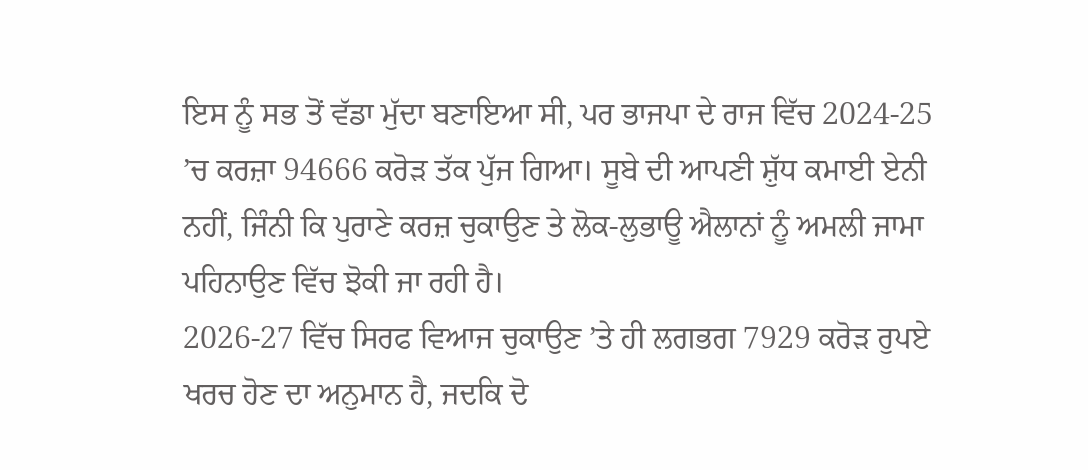ਇਸ ਨੂੰ ਸਭ ਤੋਂ ਵੱਡਾ ਮੁੱਦਾ ਬਣਾਇਆ ਸੀ, ਪਰ ਭਾਜਪਾ ਦੇ ਰਾਜ ਵਿੱਚ 2024-25 ’ਚ ਕਰਜ਼ਾ 94666 ਕਰੋੜ ਤੱਕ ਪੁੱਜ ਗਿਆ। ਸੂਬੇ ਦੀ ਆਪਣੀ ਸ਼ੁੱਧ ਕਮਾਈ ਏਨੀ ਨਹੀਂ, ਜਿੰਨੀ ਕਿ ਪੁਰਾਣੇ ਕਰਜ਼ ਚੁਕਾਉਣ ਤੇ ਲੋਕ-ਲੁਭਾਊ ਐਲਾਨਾਂ ਨੂੰ ਅਮਲੀ ਜਾਮਾ ਪਹਿਨਾਉਣ ਵਿੱਚ ਝੋਕੀ ਜਾ ਰਹੀ ਹੈ।
2026-27 ਵਿੱਚ ਸਿਰਫ ਵਿਆਜ ਚੁਕਾਉਣ ’ਤੇ ਹੀ ਲਗਭਗ 7929 ਕਰੋੜ ਰੁਪਏ ਖਰਚ ਹੋਣ ਦਾ ਅਨੁਮਾਨ ਹੈ, ਜਦਕਿ ਦੋ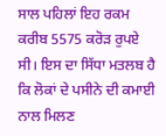ਸਾਲ ਪਹਿਲਾਂ ਇਹ ਰਕਮ ਕਰੀਬ 5575 ਕਰੋੜ ਰੁਪਏ ਸੀ। ਇਸ ਦਾ ਸਿੱਧਾ ਮਤਲਬ ਹੈ ਕਿ ਲੋਕਾਂ ਦੇ ਪਸੀਨੇ ਦੀ ਕਮਾਈ ਨਾਲ ਮਿਲਣ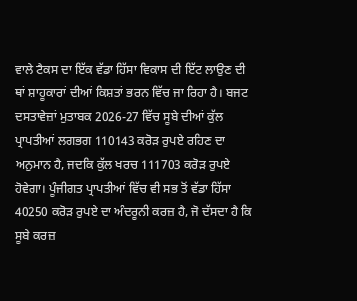ਵਾਲੇ ਟੈਕਸ ਦਾ ਇੱਕ ਵੱਡਾ ਹਿੱਸਾ ਵਿਕਾਸ ਦੀ ਇੱਟ ਲਾਉਣ ਦੀ ਥਾਂ ਸ਼ਾਹੂਕਾਰਾਂ ਦੀਆਂ ਕਿਸ਼ਤਾਂ ਭਰਨ ਵਿੱਚ ਜਾ ਰਿਹਾ ਹੈ। ਬਜਟ ਦਸਤਾਵੇਜ਼ਾਂ ਮੁਤਾਬਕ 2026-27 ਵਿੱਚ ਸੂਬੇ ਦੀਆਂ ਕੁੱਲ ਪ੍ਰਾਪਤੀਆਂ ਲਗਭਗ 110143 ਕਰੋੜ ਰੁਪਏ ਰਹਿਣ ਦਾ ਅਨੁਮਾਨ ਹੈ, ਜਦਕਿ ਕੁੱਲ ਖਰਚ 111703 ਕਰੋੜ ਰੁਪਏ ਹੋਵੇਗਾ। ਪੂੰਜੀਗਤ ਪ੍ਰਾਪਤੀਆਂ ਵਿੱਚ ਵੀ ਸਭ ਤੋਂ ਵੱਡਾ ਹਿੱਸਾ 40250 ਕਰੋੜ ਰੁਪਏ ਦਾ ਅੰਦਰੂਨੀ ਕਰਜ਼ ਹੈ, ਜੋ ਦੱਸਦਾ ਹੈ ਕਿ ਸੂਬੇ ਕਰਜ਼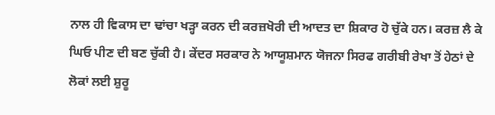ਨਾਲ ਹੀ ਵਿਕਾਸ ਦਾ ਢਾਂਚਾ ਖੜ੍ਹਾ ਕਰਨ ਦੀ ਕਰਜ਼ਖੋਰੀ ਦੀ ਆਦਤ ਦਾ ਸ਼ਿਕਾਰ ਹੋ ਚੁੱਕੇ ਹਨ। ਕਰਜ਼ ਲੈ ਕੇ ਘਿਓ ਪੀਣ ਦੀ ਬਣ ਚੁੱਕੀ ਹੈ। ਕੇਂਦਰ ਸਰਕਾਰ ਨੇ ਆਯੂਸ਼ਮਾਨ ਯੋਜਨਾ ਸਿਰਫ ਗਰੀਬੀ ਰੇਖਾ ਤੋਂ ਹੇਠਾਂ ਦੇ ਲੋਕਾਂ ਲਈ ਸ਼ੁਰੂ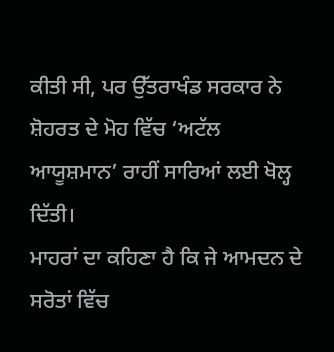ਕੀਤੀ ਸੀ, ਪਰ ਉੱਤਰਾਖੰਡ ਸਰਕਾਰ ਨੇ ਸ਼ੋਹਰਤ ਦੇ ਮੋਹ ਵਿੱਚ ‘ਅਟੱਲ ਆਯੂਸ਼ਮਾਨ’ ਰਾਹੀਂ ਸਾਰਿਆਂ ਲਈ ਖੋਲ੍ਹ ਦਿੱਤੀ।
ਮਾਹਰਾਂ ਦਾ ਕਹਿਣਾ ਹੈ ਕਿ ਜੇ ਆਮਦਨ ਦੇ ਸਰੋਤਾਂ ਵਿੱਚ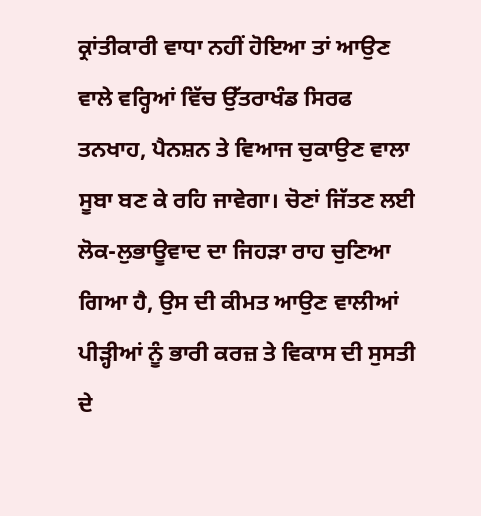ਕ੍ਰਾਂਤੀਕਾਰੀ ਵਾਧਾ ਨਹੀਂ ਹੋਇਆ ਤਾਂ ਆਉਣ ਵਾਲੇ ਵਰ੍ਹਿਆਂ ਵਿੱਚ ਉੱਤਰਾਖੰਡ ਸਿਰਫ ਤਨਖਾਹ, ਪੈਨਸ਼ਨ ਤੇ ਵਿਆਜ ਚੁਕਾਉਣ ਵਾਲਾ ਸੂਬਾ ਬਣ ਕੇ ਰਹਿ ਜਾਵੇਗਾ। ਚੋਣਾਂ ਜਿੱਤਣ ਲਈ ਲੋਕ-ਲੁਭਾਊਵਾਦ ਦਾ ਜਿਹੜਾ ਰਾਹ ਚੁਣਿਆ ਗਿਆ ਹੈ, ਉਸ ਦੀ ਕੀਮਤ ਆਉਣ ਵਾਲੀਆਂ ਪੀੜ੍ਹੀਆਂ ਨੂੰ ਭਾਰੀ ਕਰਜ਼ ਤੇ ਵਿਕਾਸ ਦੀ ਸੁਸਤੀ ਦੇ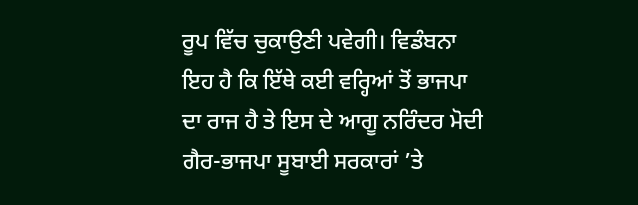ਰੂਪ ਵਿੱਚ ਚੁਕਾਉਣੀ ਪਵੇਗੀ। ਵਿਡੰਬਨਾ ਇਹ ਹੈ ਕਿ ਇੱਥੇ ਕਈ ਵਰ੍ਹਿਆਂ ਤੋਂ ਭਾਜਪਾ ਦਾ ਰਾਜ ਹੈ ਤੇ ਇਸ ਦੇ ਆਗੂ ਨਰਿੰਦਰ ਮੋਦੀ ਗੈਰ-ਭਾਜਪਾ ਸੂਬਾਈ ਸਰਕਾਰਾਂ ’ਤੇ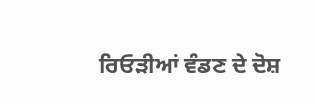ਰਿਓੜੀਆਂ ਵੰਡਣ ਦੇ ਦੋਸ਼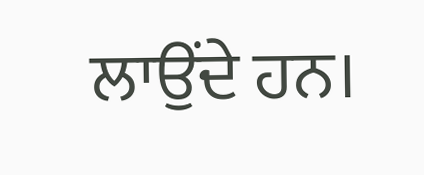ਲਾਉਂਦੇ ਹਨ।